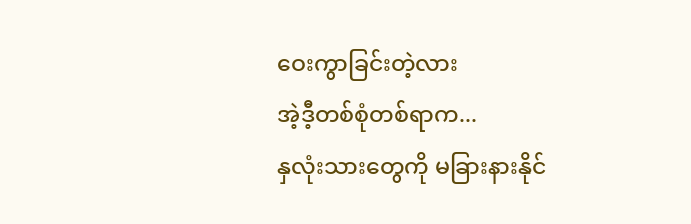ဝေးကွာခြင်းတဲ့လား
အဲ့ဒီ့တစ်စုံတစ်ရာက...
နှလုံးသားတွေကို မခြားနားနိုင်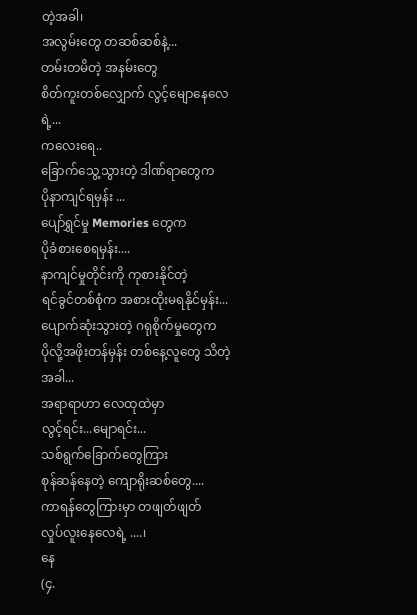တဲ့အခါ၊
အလွမ်းတွေ တဆစ်ဆစ်နဲ့...
တမ်းတမိတဲ့ အနမ်းတွေ
စိတ်ကူးတစ်လျှောက် လွင့်မျောနေလေရဲ့...
ကလေးရေ..
ခြောက်သွေ့သွားတဲ့ ဒါဏ်ရာတွေက
ပိုနာကျင်ရမှန်း ...
ပျော်ရွှင်မှု Memories တွေက
ပိုခံစားစေရမှန်း....
နာကျင်မှုတိုင်းကို ကုစားနိုင်တဲ့
ရင်ခွင်တစ်စုံက အစားထိုးမရနိုင်မှန်း...
ပျောက်ဆုံးသွားတဲ့ ဂရုစိုက်မှုတွေက
ပိုလို့အဖိုးတန်မှန်း တစ်နေ့လူတွေ သိတဲ့အခါ...
အရာရာဟာ လေထုထဲမှာ
လွင့်ရင်း...မျောရင်း...
သစ်ရွက်ခြောက်တွေကြား
စုန်ဆန်နေတဲ့ ကျောရိုးဆစ်တွေ....
ကာရန်တွေကြားမှာ တဖျတ်ဖျတ်
လှုပ်လူးနေလေရဲ့ ....၊
နေ
(၄.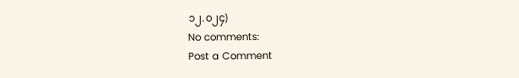၁၂.၀၂၄)
No comments:
Post a Comment